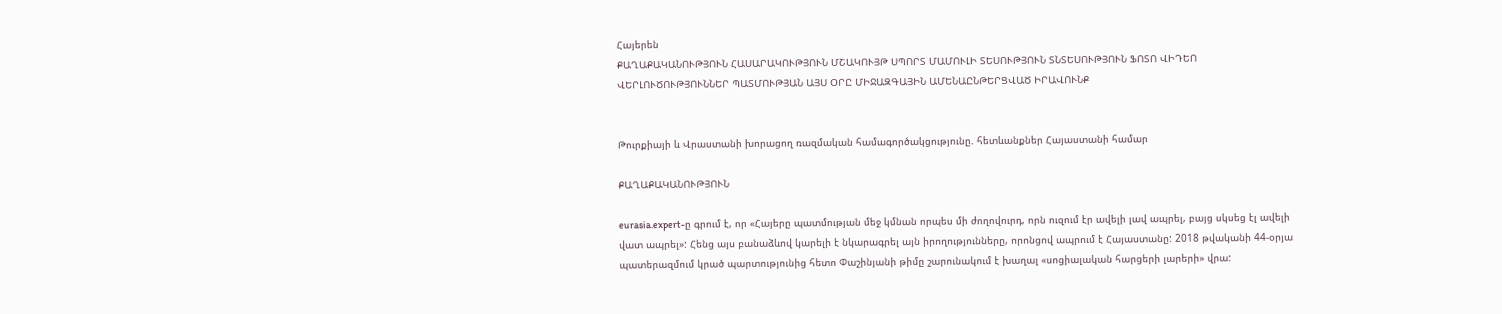Հայերեն
ՔԱՂԱՔԱԿԱՆՈՒԹՅՈՒՆ ՀԱՍԱՐԱԿՈՒԹՅՈՒՆ ՄՇԱԿՈՒՅԹ ՍՊՈՐՏ ՄԱՄՈՒԼԻ ՏԵՍՈՒԹՅՈՒՆ ՏՆՏԵՍՈՒԹՅՈՒՆ ՖՈՏՈ ՎԻԴԵՈ ՎԵՐԼՈՒԾՈՒԹՅՈՒՆՆԵՐ ՊԱՏՄՈՒԹՅԱՆ ԱՅՍ ՕՐԸ ՄԻՋԱԶԳԱՅԻՆ ԱՄԵՆԱԸՆԹԵՐՑՎԱԾ ԻՐԱՎՈՒՆՔ


Թուրքիայի և Վրաստանի խորացող ռազմական համագործակցությունը. հետևանքներ Հայաստանի համար

ՔԱՂԱՔԱԿԱՆՈՒԹՅՈՒՆ

eurasia.expert-ը գրում է, որ «Հայերը պատմության մեջ կմնան որպես մի ժողովուրդ, որն ուզում էր ավելի լավ ապրել, բայց սկսեց էլ ավելի վատ ապրել»: Հենց այս բանաձևով կարելի է նկարագրել այն իրողությունները, որոնցով ապրում է Հայաստանը: 2018 թվականի 44-օրյա պատերազմում կրած պարտությունից հետո Փաշինյանի թիմը շարունակում է խաղալ «սոցիալական հարցերի լարերի» վրա: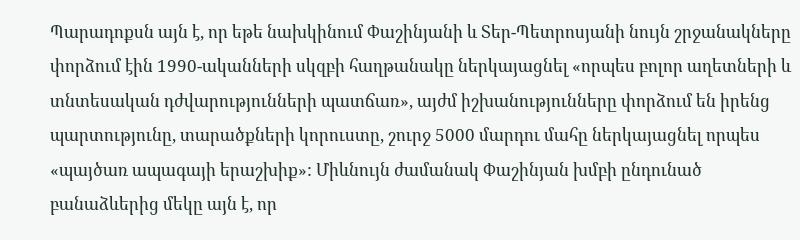Պարադոքսն այն է, որ եթե նախկինում Փաշինյանի և Տեր-Պետրոսյանի նույն շրջանակները փորձում էին 1990-ականների սկզբի հաղթանակը ներկայացնել «որպես բոլոր աղետների և տնտեսական դժվարությունների պատճառ», այժմ իշխանությունները փորձում են իրենց պարտությունը, տարածքների կորուստը, շուրջ 5000 մարդու մահը ներկայացնել որպես «պայծառ ապագայի երաշխիք»: Միևնույն ժամանակ Փաշինյան խմբի ընդունած բանաձևերից մեկը այն է, որ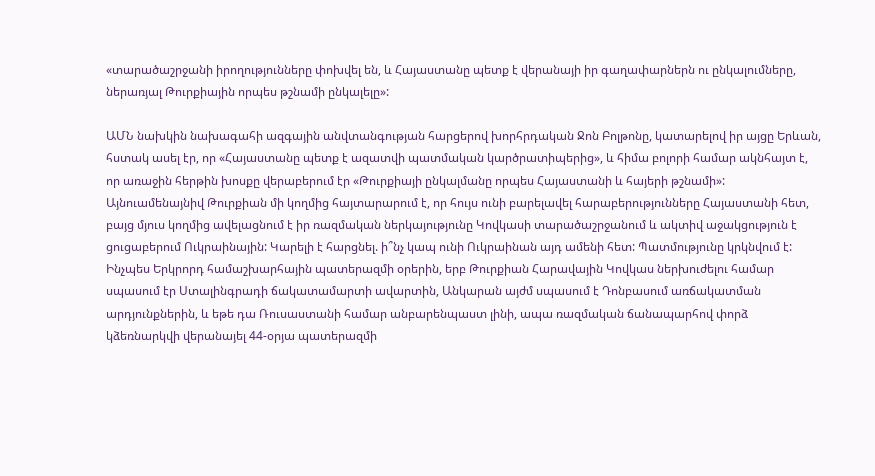«տարածաշրջանի իրողությունները փոխվել են, և Հայաստանը պետք է վերանայի իր գաղափարներն ու ընկալումները, ներառյալ Թուրքիային որպես թշնամի ընկալելը»:

ԱՄՆ նախկին նախագահի ազգային անվտանգության հարցերով խորհրդական Ջոն Բոլթոնը, կատարելով իր այցը Երևան, հստակ ասել էր, որ «Հայաստանը պետք է ազատվի պատմական կարծրատիպերից», և հիմա բոլորի համար ակնհայտ է, որ առաջին հերթին խոսքը վերաբերում էր «Թուրքիայի ընկալմանը որպես Հայաստանի և հայերի թշնամի»: Այնուամենայնիվ Թուրքիան մի կողմից հայտարարում է, որ հույս ունի բարելավել հարաբերությունները Հայաստանի հետ, բայց մյուս կողմից ավելացնում է իր ռազմական ներկայությունը Կովկասի տարածաշրջանում և ակտիվ աջակցություն է ցուցաբերում Ուկրաինային: Կարելի է հարցնել. ի՞նչ կապ ունի Ուկրաինան այդ ամենի հետ: Պատմությունը կրկնվում է: Ինչպես Երկրորդ համաշխարհային պատերազմի օրերին, երբ Թուրքիան Հարավային Կովկաս ներխուժելու համար սպասում էր Ստալինգրադի ճակատամարտի ավարտին, Անկարան այժմ սպասում է Դոնբասում առճակատման արդյունքներին, և եթե դա Ռուսաստանի համար անբարենպաստ լինի, ապա ռազմական ճանապարհով փորձ կձեռնարկվի վերանայել 44-օրյա պատերազմի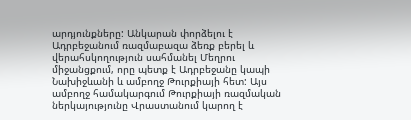արդյունքները: Անկարան փորձելու է Ադրբեջանում ռազմաբազա ձեռք բերել և վերահսկողություն սահմանել Մեղրու միջանցքում, որը պետք է Ադրբեջանը կապի Նախիջևանի և ամբողջ Թուրքիայի հետ: Այս ամբողջ համակարգում Թուրքիայի ռազմական ներկայությունը Վրաստանում կարող է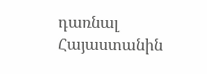դառնալ Հայաստանին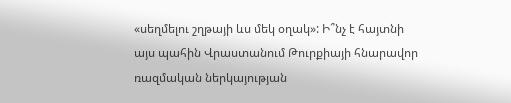«սեղմելու շղթայի ևս մեկ օղակ»: Ի՞նչ է հայտնի այս պահին Վրաստանում Թուրքիայի հնարավոր ռազմական ներկայության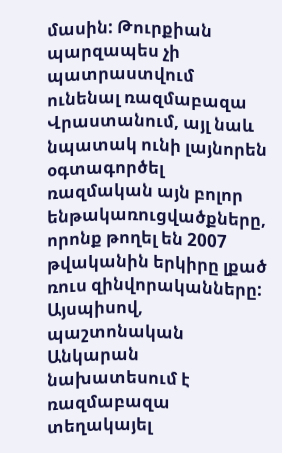մասին: Թուրքիան պարզապես չի պատրաստվում ունենալ ռազմաբազա Վրաստանում, այլ նաև նպատակ ունի լայնորեն օգտագործել ռազմական այն բոլոր ենթակառուցվածքները, որոնք թողել են 2007 թվականին երկիրը լքած ռուս զինվորականները: Այսպիսով, պաշտոնական Անկարան նախատեսում է ռազմաբազա տեղակայել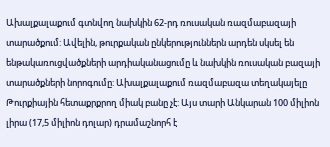Ախալքալաքում գտնվող նախկին 62-րդ ռուսական ռազմաբազայի տարածքում: Ավելին, թուրքական ընկերություններն արդեն սկսել են ենթակառուցվածքների արդիականացումը և նախկին ռուսական բազայի տարածքների նորոգումը: Ախալքալաքում ռազմաբազա տեղակայելը Թուրքիային հետաքրքրող միակ բանը չէ: Այս տարի Անկարան 100 միլիոն լիրա (17,5 միլիոն դոլար) դրամաշնորհ է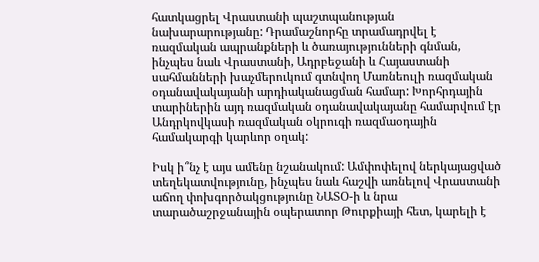հատկացրել Վրաստանի պաշտպանության նախարարությանը: Դրամաշնորհը տրամադրվել է ռազմական ապրանքների և ծառայությունների գնման, ինչպես նաև Վրաստանի, Ադրբեջանի և Հայաստանի սահմանների խաչմերուկում գտնվող Մառնեուլի ռազմական օդանավակայանի արդիականացման համար: Խորհրդային տարիներին այդ ռազմական օդանավակայանը համարվում էր Անդրկովկասի ռազմական օկրուգի ռազմաօդային համակարգի կարևոր օղակ:

Իսկ ի՞նչ է այս ամենը նշանակում: Ամփոփելով ներկայացված տեղեկատվությունը, ինչպես նաև հաշվի առնելով Վրաստանի աճող փոխգործակցությունը ՆԱՏՕ-ի և նրա տարածաշրջանային օպերատոր Թուրքիայի հետ, կարելի է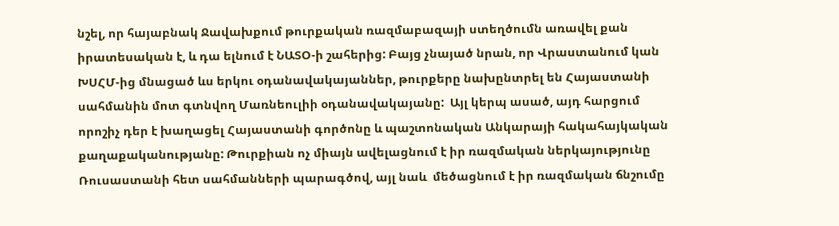նշել, որ հայաբնակ Ջավախքում թուրքական ռազմաբազայի ստեղծումն առավել քան իրատեսական է, և դա ելնում է ՆԱՏՕ-ի շահերից: Բայց չնայած նրան, որ Վրաստանում կան ԽՍՀՄ-ից մնացած ևս երկու օդանավակայաններ, թուրքերը նախընտրել են Հայաստանի սահմանին մոտ գտնվող Մառնեուլիի օդանավակայանը:  Այլ կերպ ասած, այդ հարցում որոշիչ դեր է խաղացել Հայաստանի գործոնը և պաշտոնական Անկարայի հակահայկական քաղաքականությանը: Թուրքիան ոչ միայն ավելացնում է իր ռազմական ներկայությունը Ռուսաստանի հետ սահմանների պարագծով, այլ նաև  մեծացնում է իր ռազմական ճնշումը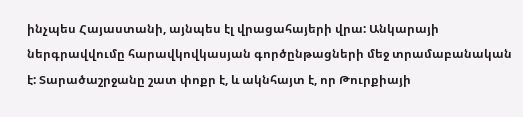ինչպես Հայաստանի, այնպես էլ վրացահայերի վրա: Անկարայի ներգրավվումը հարավկովկասյան գործընթացների մեջ տրամաբանական է: Տարածաշրջանը շատ փոքր է, և ակնհայտ է, որ Թուրքիայի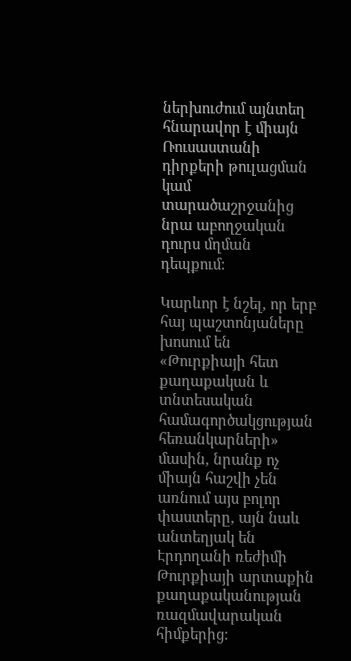ներխուժում այնտեղ հնարավոր է միայն Ռուսաստանի դիրքերի թուլացման կամ տարածաշրջանից նրա աբողջական դուրս մղման դեպքում:

Կարևոր է նշել, որ երբ հայ պաշտոնյաները խոսում են «Թուրքիայի հետ քաղաքական և տնտեսական համագործակցության հեռանկարների» մասին, նրանք ոչ միայն հաշվի չեն առնում այս բոլոր փաստերը, այն նաև անտեղյակ են  Էրդողանի ռեժիմի Թուրքիայի արտաքին քաղաքականության ռազմավարական հիմքերից: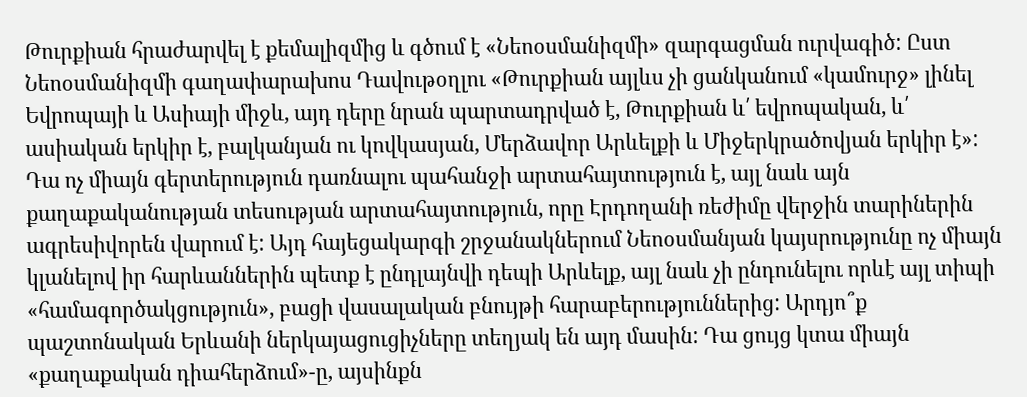Թուրքիան հրաժարվել է քեմալիզմից և գծում է «Նեոօսմանիզմի» զարգացման ուրվագիծ: Ըստ Նեոօսմանիզմի գաղափարախոս Դավութօղլու «Թուրքիան այլևս չի ցանկանում «կամուրջ» լինել Եվրոպայի և Ասիայի միջև, այդ դերը նրան պարտադրված է, Թուրքիան և՛ եվրոպական, և՛ ասիական երկիր է, բալկանյան ու կովկասյան, Մերձավոր Արևելքի և Միջերկրածովյան երկիր է»: Դա ոչ միայն գերտերություն դառնալու պահանջի արտահայտություն է, այլ նաև այն քաղաքականության տեսության արտահայտություն, որը Էրդողանի ռեժիմը վերջին տարիներին ագրեսիվորեն վարում է: Այդ հայեցակարգի շրջանակներում Նեոօսմանյան կայսրությունը ոչ միայն կլանելով իր հարևաններին պետք է ընդլայնվի դեպի Արևելք, այլ նաև չի ընդունելու որևէ այլ տիպի «համագործակցություն», բացի վասալական բնույթի հարաբերություններից: Արդյո՞ք պաշտոնական Երևանի ներկայացուցիչները տեղյակ են այդ մասին: Դա ցույց կտա միայն «քաղաքական դիահերձում»-ը, այսինքն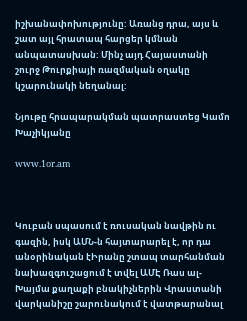իշխանափոխությունը: Առանց դրա, այս և շատ այլ հրատապ հարցեր կմնան անպատասխան: Մինչ այդ Հայաստանի շուրջ Թուրքիայի ռազմական օղակը կշարունակի նեղանալ:

Նյութը հրապարակման պատրաստեց Կամո Խաչիկյանը

www.1or.am



Կուբան սպասում է ռուսական նավթին ու գազին, իսկ ԱՄՆ-ն հայտարարել է, որ դա անօրինական էԻրանը շտապ տարհանման նախազգուշացում է տվել ԱՄԷ Ռաս ալ-Խայմա քաղաքի բնակիչներին Վրաստանի վարկանիշը շարունակում է վատթարանալ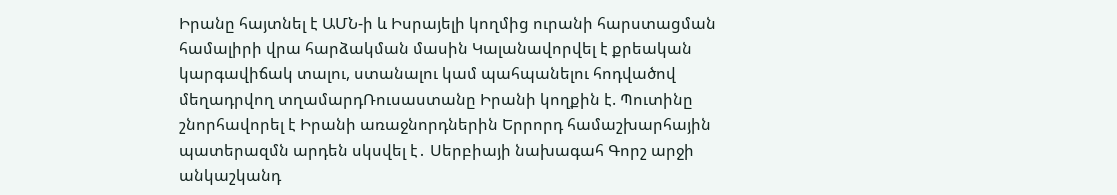Իրանը հայտնել է ԱՄՆ-ի և Իսրայելի կողմից ուրանի հարստացման համալիրի վրա հարձակման մասին Կալանավորվել է քրեական կարգավիճակ տալու, ստանալու կամ պահպանելու հոդվածով մեղադրվող տղամարդՌուսաստանը Իրանի կողքին է. Պուտինը շնորհավորել է Իրանի առաջնորդներին Երրորդ համաշխարհային պատերազմն արդեն սկսվել է․ Սերբիայի նախագահ Գորշ արջի անկաշկանդ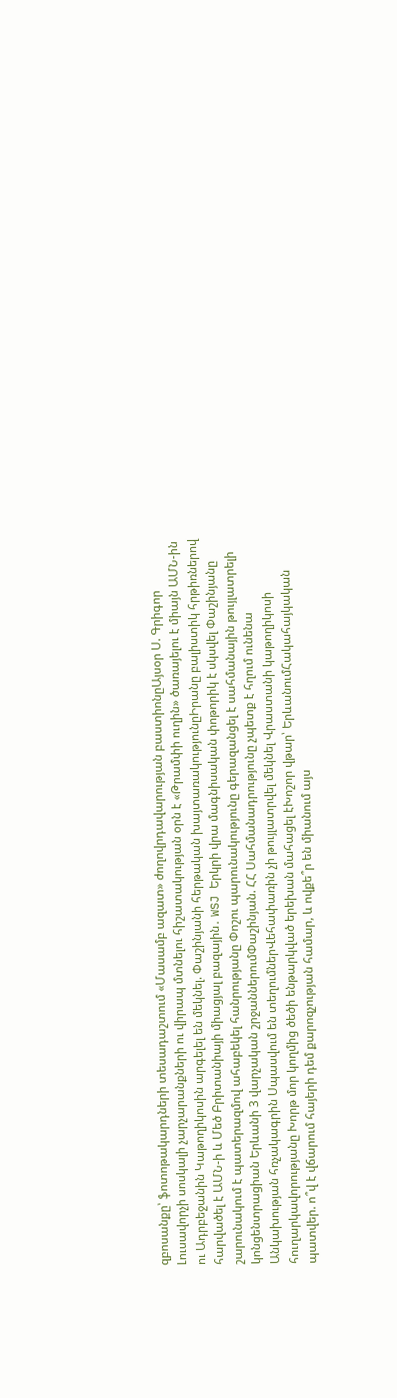զբոսանքը՝ ֆոտոթակարդների տեսադաշտում «Մասամբ ազատ» ժողովրդավարության բաստիոնըԱյսօր Ս. Գրիգոր Լուսավորչի սոսկալի չարչարանքների ու վիրապ մտնելու հիշատակության օրն է «Թրամփի ուղին» ծառայելու է միայն ԱՄՆ-ին ու Ադրբեջանին Կաթողիկոսին արգելել են մեկնել. Փաշինյանի հերթական խայտառակությունըԻրանը բալիստիկ հրթիռներով հարվածել է ԱՄՆ-ի և Մեծ Բրիտանիայի միացյալ բազային․ WSJ Երկրի վրա մագնիսական փոթորիկ է սկսվել Փաշինյանը շարունակում է պատերազմով ահաբեկել հանրությանը Փոշու պարունակությունը գերազանցել է սահմանային թույլատրելի կոնցենտրացիան Երևանի 3 վարչական շրջաններումՓաշինյան. ՀՀ Սահմանադրությունը չպետք է հղում ունենա Անկախության հռչակագրին Սպասվում են տեղումներՎեհափառին չի թույլատրվել մեկնել Վրաստանի կաթողիկոսի հուղարկավորությանը Խորթ մոր կողմից ծեծի ենթարկված երեխան մահացել էԽոշոր վթար՝ ԵրևանումՀակահայկական պատվեր. ո՞վ է վճարում հայերի դեմ քարոզչության համար, և ովքե՞ր են միանում այս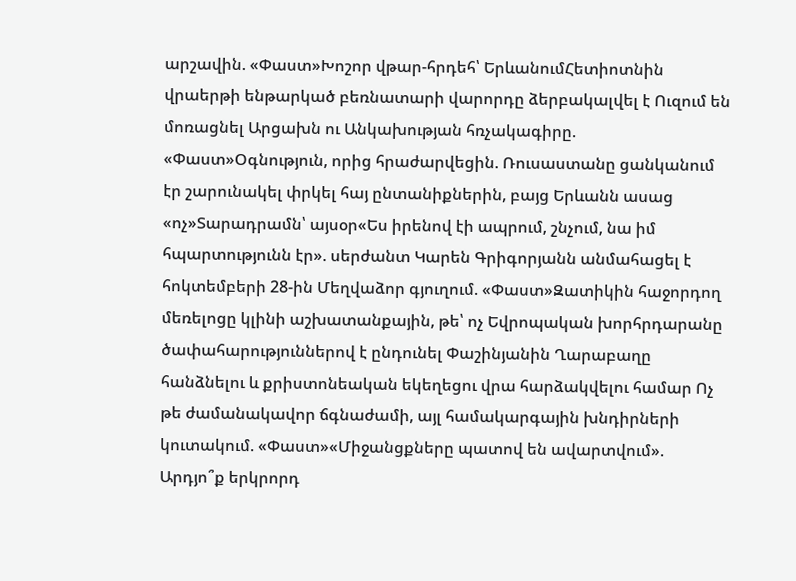արշավին. «Փաստ»Խոշոր վթար-հրդեհ՝ ԵրևանումՀետիոտնին վրաերթի ենթարկած բեռնատարի վարորդը ձերբակալվել է Ուզում են մոռացնել Արցախն ու Անկախության հռչակագիրը. «Փաստ»Օգնություն, որից հրաժարվեցին. Ռուսաստանը ցանկանում էր շարունակել փրկել հայ ընտանիքներին, բայց Երևանն ասաց «ոչ»Տարադրամն՝ այսօր«Ես իրենով էի ապրում, շնչում, նա իմ հպարտությունն էր». սերժանտ Կարեն Գրիգորյանն անմահացել է հոկտեմբերի 28-ին Մեղվաձոր գյուղում. «Փաստ»Զատիկին հաջորդող մեռելոցը կլինի աշխատանքային, թե՝ ոչ Եվրոպական խորհրդարանը ծափահարություններով է ընդունել Փաշինյանին Ղարաբաղը հանձնելու և քրիստոնեական եկեղեցու վրա հարձակվելու համար Ոչ թե ժամանակավոր ճգնաժամի, այլ համակարգային խնդիրների կուտակում. «Փաստ»«Միջանցքները պատով են ավարտվում». Արդյո՞ք երկրորդ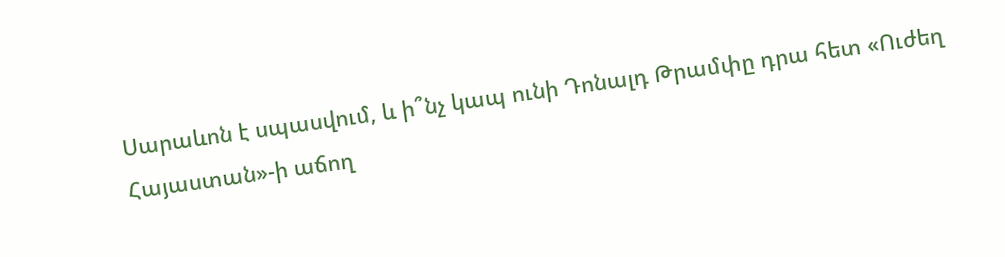Սարաևոն է սպասվում, և ի՞նչ կապ ունի Դոնալդ Թրամփը դրա հետ «Ուժեղ Հայաստան»-ի աճող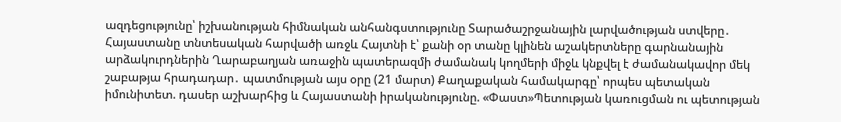ազդեցությունը՝ իշխանության հիմնական անհանգստությունը Տարածաշրջանային լարվածության ստվերը․ Հայաստանը տնտեսական հարվածի առջև Հայտնի է՝ քանի օր տանը կլինեն աշակերտները գարնանային արձակուրդներին Ղարաբաղյան առաջին պատերազմի ժամանակ կողմերի միջև կնքվել է ժամանակավոր մեկ շաբաթյա հրադադար․ պատմության այս օրը (21 մարտ) Քաղաքական համակարգը՝ որպես պետական իմունիտետ. դասեր աշխարհից և Հայաստանի իրականությունը. «Փաստ»Պետության կառուցման ու պետության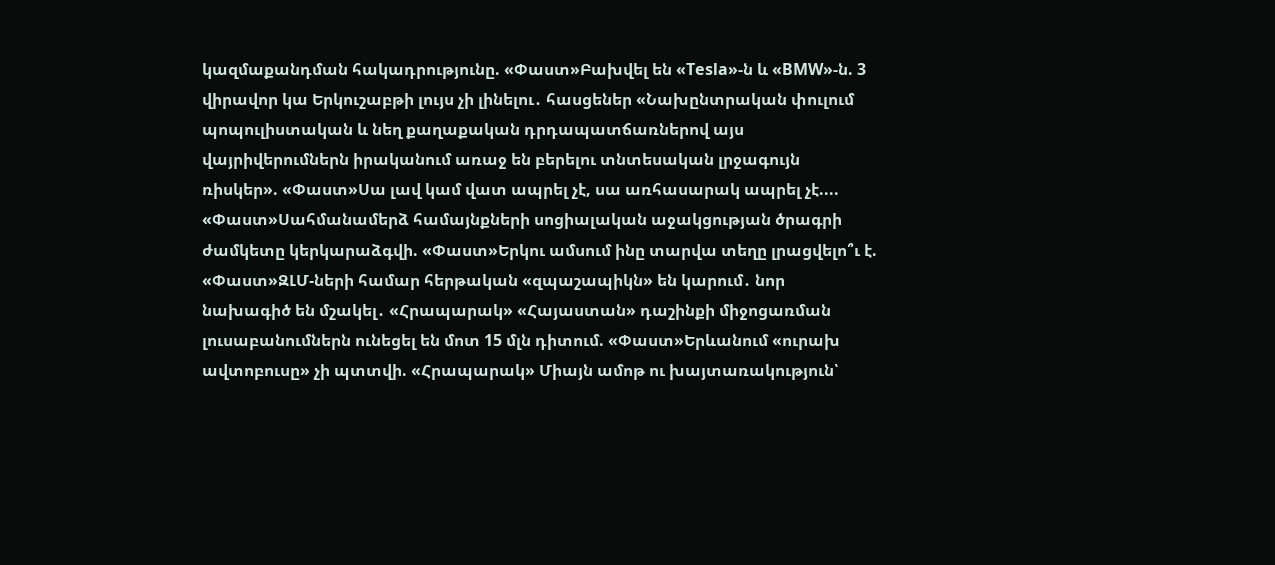կազմաքանդման հակադրությունը. «Փաստ»Բախվել են «Tesla»-ն և «BMW»-ն. 3 վիրավոր կա Երկուշաբթի լույս չի լինելու․ հասցեներ «Նախընտրական փուլում պոպուլիստական և նեղ քաղաքական դրդապատճառներով այս վայրիվերումներն իրականում առաջ են բերելու տնտեսական լրջագույն ռիսկեր». «Փաստ»Սա լավ կամ վատ ապրել չէ, սա առհասարակ ապրել չէ.... «Փաստ»Սահմանամերձ համայնքների սոցիալական աջակցության ծրագրի ժամկետը կերկարաձգվի. «Փաստ»Երկու ամսում ինը տարվա տեղը լրացվելո՞ւ է. «Փաստ»ԶԼՄ-ների համար հերթական «զպաշապիկն» են կարում․ նոր նախագիծ են մշակել․ «Հրապարակ» «Հայաստան» դաշինքի միջոցառման լուսաբանումներն ունեցել են մոտ 15 մլն դիտում. «Փաստ»Երևանում «ուրախ ավտոբուսը» չի պտտվի. «Հրապարակ» Միայն ամոթ ու խայտառակություն՝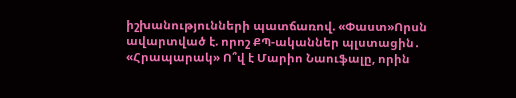իշխանությունների պատճառով. «Փաստ»Որսն ավարտված է. որոշ ՔՊ-ականներ պլստացին․ «Հրապարակ» Ո՞վ է Մարիո Նաուֆալը, որին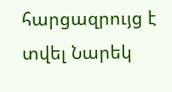հարցազրույց է տվել Նարեկ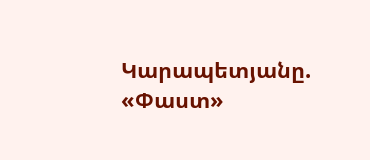Կարապետյանը. «Փաստ»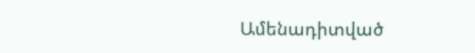Ամենադիտված